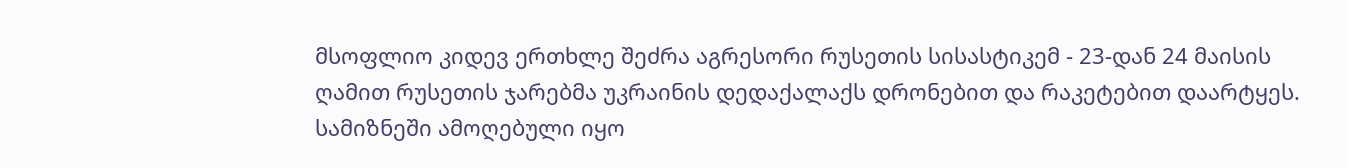მსოფლიო კიდევ ერთხლე შეძრა აგრესორი რუსეთის სისასტიკემ - 23-დან 24 მაისის ღამით რუსეთის ჯარებმა უკრაინის დედაქალაქს დრონებით და რაკეტებით დაარტყეს. სამიზნეში ამოღებული იყო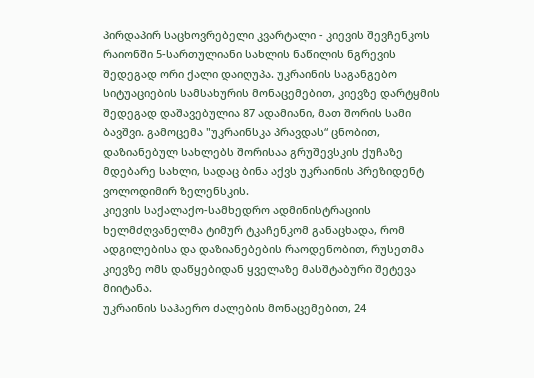პირდაპირ საცხოვრებელი კვარტალი - კიევის შევჩენკოს რაიონში 5-სართულიანი სახლის ნაწილის ნგრევის შედეგად ორი ქალი დაიღუპა. უკრაინის საგანგებო სიტუაციების სამსახურის მონაცემებით, კიევზე დარტყმის შედეგად დაშავებულია 87 ადამიანი, მათ შორის სამი ბავშვი. გამოცემა "უკრაინსკა პრავდას“ ცნობით, დაზიანებულ სახლებს შორისაა გრუშევსკის ქუჩაზე მდებარე სახლი, სადაც ბინა აქვს უკრაინის პრეზიდენტ ვოლოდიმირ ზელენსკის.
კიევის საქალაქო-სამხედრო ადმინისტრაციის ხელმძღვანელმა ტიმურ ტკაჩენკომ განაცხადა, რომ ადგილებისა და დაზიანებების რაოდენობით, რუსეთმა კიევზე ომს დაწყებიდან ყველაზე მასშტაბური შეტევა მიიტანა.
უკრაინის საჰაერო ძალების მონაცემებით, 24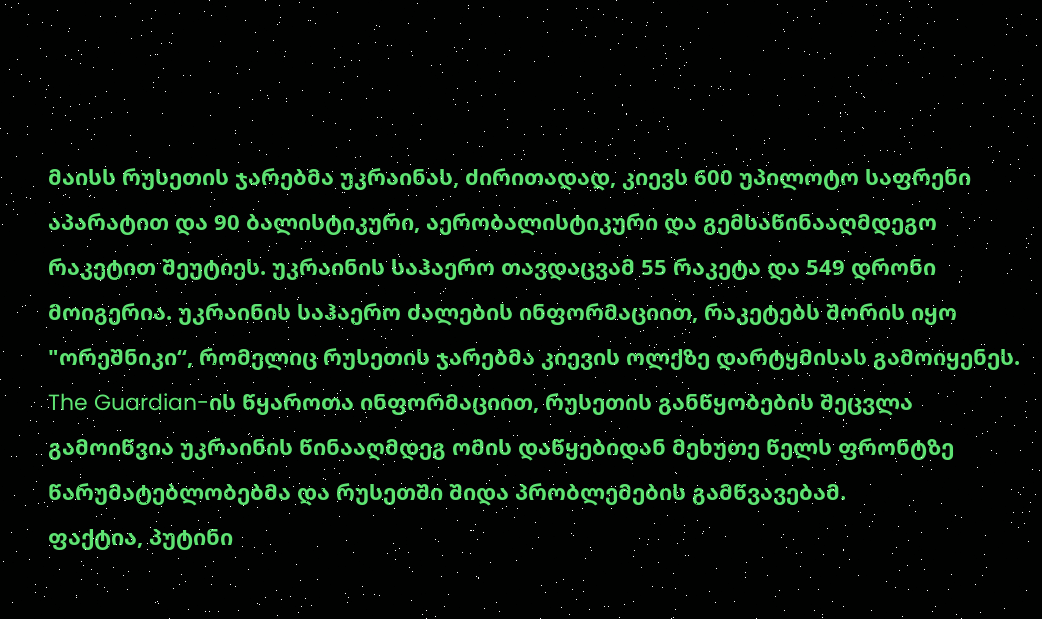მაისს რუსეთის ჯარებმა უკრაინას, ძირითადად, კიევს 600 უპილოტო საფრენი აპარატით და 90 ბალისტიკური, აერობალისტიკური და გემსაწინააღმდეგო რაკეტით შეუტიეს. უკრაინის საჰაერო თავდაცვამ 55 რაკეტა და 549 დრონი მოიგერია. უკრაინის საჰაერო ძალების ინფორმაციით, რაკეტებს შორის იყო "ორეშნიკი“, რომელიც რუსეთის ჯარებმა კიევის ოლქზე დარტყმისას გამოიყენეს.
The Guardian-ის წყაროთა ინფორმაციით, რუსეთის განწყობების შეცვლა გამოიწვია უკრაინის წინააღმდეგ ომის დაწყებიდან მეხუთე წელს ფრონტზე წარუმატებლობებმა და რუსეთში შიდა პრობლემების გამწვავებამ.
ფაქტია, პუტინი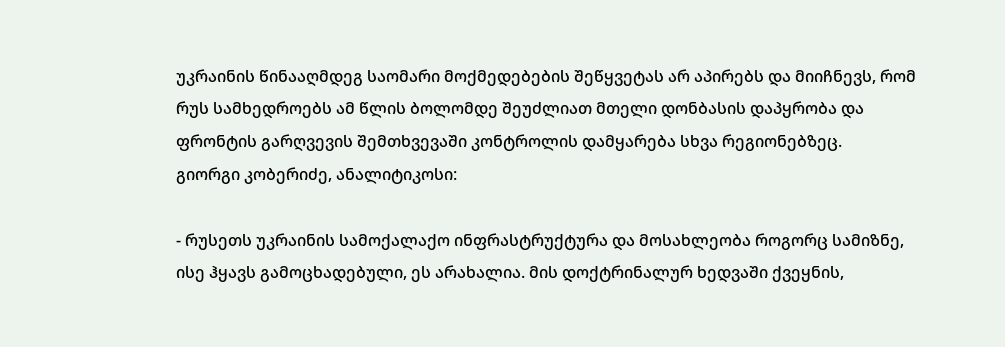უკრაინის წინააღმდეგ საომარი მოქმედებების შეწყვეტას არ აპირებს და მიიჩნევს, რომ რუს სამხედროებს ამ წლის ბოლომდე შეუძლიათ მთელი დონბასის დაპყრობა და ფრონტის გარღვევის შემთხვევაში კონტროლის დამყარება სხვა რეგიონებზეც.
გიორგი კობერიძე, ანალიტიკოსი:

- რუსეთს უკრაინის სამოქალაქო ინფრასტრუქტურა და მოსახლეობა როგორც სამიზნე, ისე ჰყავს გამოცხადებული, ეს არახალია. მის დოქტრინალურ ხედვაში ქვეყნის,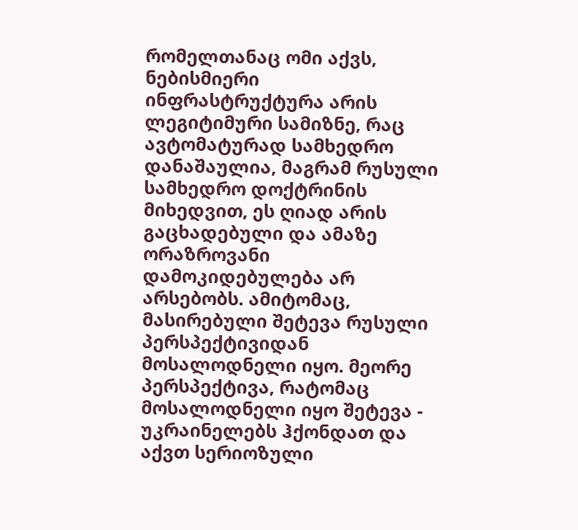რომელთანაც ომი აქვს, ნებისმიერი ინფრასტრუქტურა არის ლეგიტიმური სამიზნე, რაც ავტომატურად სამხედრო დანაშაულია, მაგრამ რუსული სამხედრო დოქტრინის მიხედვით, ეს ღიად არის გაცხადებული და ამაზე ორაზროვანი დამოკიდებულება არ არსებობს. ამიტომაც, მასირებული შეტევა რუსული პერსპექტივიდან მოსალოდნელი იყო. მეორე პერსპექტივა, რატომაც მოსალოდნელი იყო შეტევა - უკრაინელებს ჰქონდათ და აქვთ სერიოზული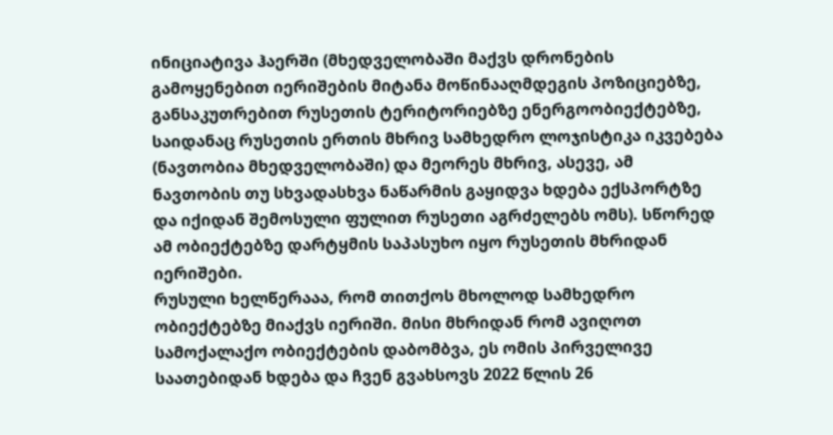ინიციატივა ჰაერში (მხედველობაში მაქვს დრონების გამოყენებით იერიშების მიტანა მოწინააღმდეგის პოზიციებზე, განსაკუთრებით რუსეთის ტერიტორიებზე ენერგოობიექტებზე, საიდანაც რუსეთის ერთის მხრივ სამხედრო ლოჯისტიკა იკვებება (ნავთობია მხედველობაში) და მეორეს მხრივ, ასევე, ამ ნავთობის თუ სხვადასხვა ნაწარმის გაყიდვა ხდება ექსპორტზე და იქიდან შემოსული ფულით რუსეთი აგრძელებს ომს). სწორედ ამ ობიექტებზე დარტყმის საპასუხო იყო რუსეთის მხრიდან იერიშები.
რუსული ხელწერააა, რომ თითქოს მხოლოდ სამხედრო ობიექტებზე მიაქვს იერიში. მისი მხრიდან რომ ავიღოთ სამოქალაქო ობიექტების დაბომბვა, ეს ომის პირველივე საათებიდან ხდება და ჩვენ გვახსოვს 2022 წლის 26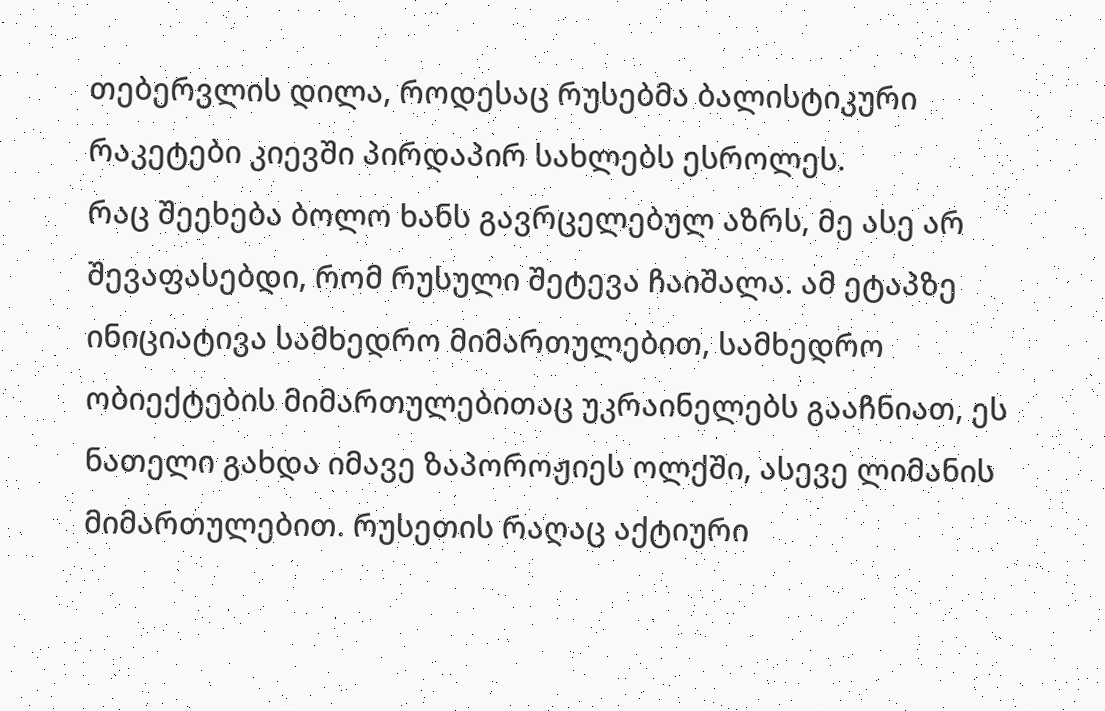თებერვლის დილა, როდესაც რუსებმა ბალისტიკური რაკეტები კიევში პირდაპირ სახლებს ესროლეს.
რაც შეეხება ბოლო ხანს გავრცელებულ აზრს, მე ასე არ შევაფასებდი, რომ რუსული შეტევა ჩაიშალა. ამ ეტაპზე ინიციატივა სამხედრო მიმართულებით, სამხედრო ობიექტების მიმართულებითაც უკრაინელებს გააჩნიათ, ეს ნათელი გახდა იმავე ზაპოროჟიეს ოლქში, ასევე ლიმანის მიმართულებით. რუსეთის რაღაც აქტიური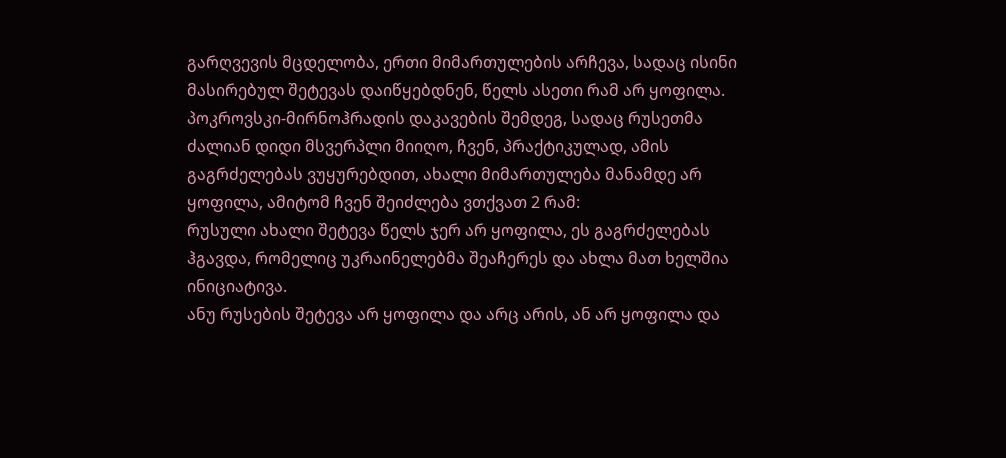გარღვევის მცდელობა, ერთი მიმართულების არჩევა, სადაც ისინი მასირებულ შეტევას დაიწყებდნენ, წელს ასეთი რამ არ ყოფილა. პოკროვსკი-მირნოჰრადის დაკავების შემდეგ, სადაც რუსეთმა ძალიან დიდი მსვერპლი მიიღო, ჩვენ, პრაქტიკულად, ამის გაგრძელებას ვუყურებდით, ახალი მიმართულება მანამდე არ ყოფილა, ამიტომ ჩვენ შეიძლება ვთქვათ 2 რამ:
რუსული ახალი შეტევა წელს ჯერ არ ყოფილა, ეს გაგრძელებას ჰგავდა, რომელიც უკრაინელებმა შეაჩერეს და ახლა მათ ხელშია ინიციატივა.
ანუ რუსების შეტევა არ ყოფილა და არც არის, ან არ ყოფილა და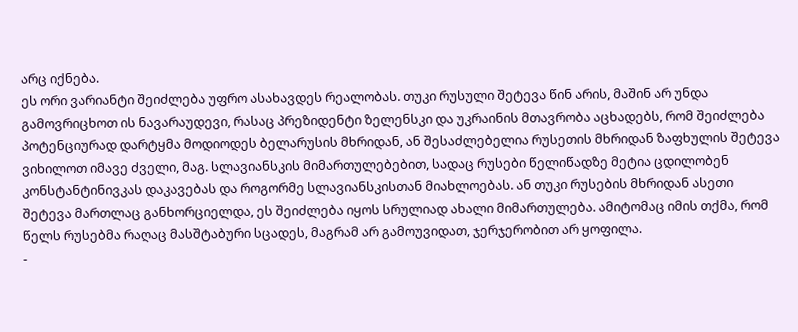არც იქნება.
ეს ორი ვარიანტი შეიძლება უფრო ასახავდეს რეალობას. თუკი რუსული შეტევა წინ არის, მაშინ არ უნდა გამოვრიცხოთ ის ნავარაუდევი, რასაც პრეზიდენტი ზელენსკი და უკრაინის მთავრობა აცხადებს, რომ შეიძლება პოტენციურად დარტყმა მოდიოდეს ბელარუსის მხრიდან, ან შესაძლებელია რუსეთის მხრიდან ზაფხულის შეტევა ვიხილოთ იმავე ძველი, მაგ. სლავიანსკის მიმართულებებით, სადაც რუსები წელიწადზე მეტია ცდილობენ კონსტანტინივკას დაკავებას და როგორმე სლავიანსკისთან მიახლოებას. ან თუკი რუსების მხრიდან ასეთი შეტევა მართლაც განხორციელდა, ეს შეიძლება იყოს სრულიად ახალი მიმართულება. ამიტომაც იმის თქმა, რომ წელს რუსებმა რაღაც მასშტაბური სცადეს, მაგრამ არ გამოუვიდათ, ჯერჯერობით არ ყოფილა.
-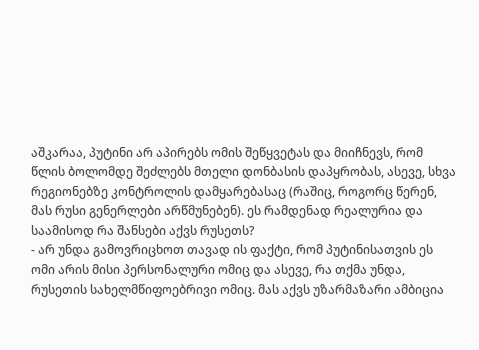აშკარაა, პუტინი არ აპირებს ომის შეწყვეტას და მიიჩნევს, რომ წლის ბოლომდე შეძლებს მთელი დონბასის დაპყრობას, ასევე, სხვა რეგიონებზე კონტროლის დამყარებასაც (რაშიც, როგორც წერენ, მას რუსი გენერლები არწმუნებენ). ეს რამდენად რეალურია და საამისოდ რა შანსები აქვს რუსეთს?
- არ უნდა გამოვრიცხოთ თავად ის ფაქტი, რომ პუტინისათვის ეს ომი არის მისი პერსონალური ომიც და ასევე, რა თქმა უნდა, რუსეთის სახელმწიფოებრივი ომიც. მას აქვს უზარმაზარი ამბიცია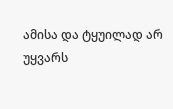ამისა და ტყუილად არ უყვარს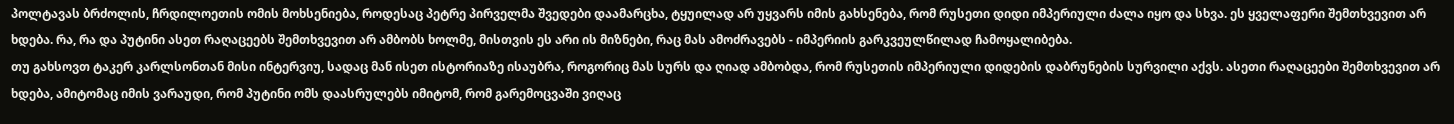პოლტავას ბრძოლის, ჩრდილოეთის ომის მოხსენიება, როდესაც პეტრე პირველმა შვედები დაამარცხა, ტყუილად არ უყვარს იმის გახსენება, რომ რუსეთი დიდი იმპერიული ძალა იყო და სხვა. ეს ყველაფერი შემთხვევით არ ხდება. რა, რა და პუტინი ასეთ რაღაცეებს შემთხვევით არ ამბობს ხოლმე, მისთვის ეს არი ის მიზნები, რაც მას ამოძრავებს - იმპერიის გარკვეულწილად ჩამოყალიბება.
თუ გახსოვთ ტაკერ კარლსონთან მისი ინტერვიუ, სადაც მან ისეთ ისტორიაზე ისაუბრა, როგორიც მას სურს და ღიად ამბობდა, რომ რუსეთის იმპერიული დიდების დაბრუნების სურვილი აქვს. ასეთი რაღაცეები შემთხვევით არ ხდება, ამიტომაც იმის ვარაუდი, რომ პუტინი ომს დაასრულებს იმიტომ, რომ გარემოცვაში ვიღაც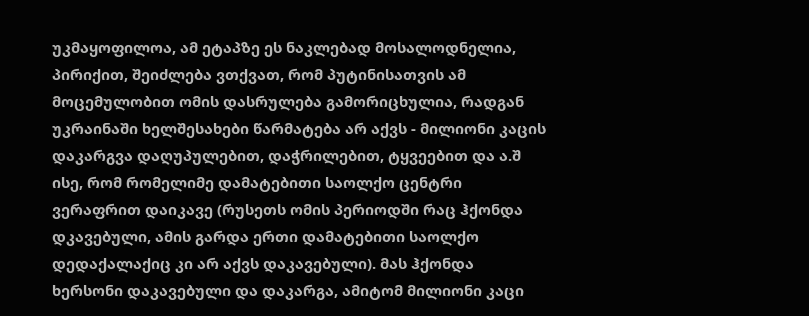უკმაყოფილოა, ამ ეტაპზე ეს ნაკლებად მოსალოდნელია, პირიქით, შეიძლება ვთქვათ, რომ პუტინისათვის ამ მოცემულობით ომის დასრულება გამორიცხულია, რადგან უკრაინაში ხელშესახები წარმატება არ აქვს - მილიონი კაცის დაკარგვა დაღუპულებით, დაჭრილებით, ტყვეებით და ა.შ ისე, რომ რომელიმე დამატებითი საოლქო ცენტრი ვერაფრით დაიკავე (რუსეთს ომის პერიოდში რაც ჰქონდა დკავებული, ამის გარდა ერთი დამატებითი საოლქო დედაქალაქიც კი არ აქვს დაკავებული). მას ჰქონდა ხერსონი დაკავებული და დაკარგა, ამიტომ მილიონი კაცი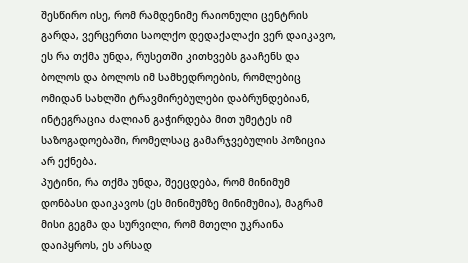შესწირო ისე, რომ რამდენიმე რაიონული ცენტრის გარდა, ვერცერთი საოლქო დედაქალაქი ვერ დაიკავო, ეს რა თქმა უნდა, რუსეთში კითხვებს გააჩენს და ბოლოს და ბოლოს იმ სამხედროების, რომლებიც ომიდან სახლში ტრავმირებულები დაბრუნდებიან, ინტეგრაცია ძალიან გაჭირდება მით უმეტეს იმ საზოგადოებაში, რომელსაც გამარჯვებულის პოზიცია არ ექნება.
პუტინი, რა თქმა უნდა, შეეცდება, რომ მინიმუმ დონბასი დაიკავოს (ეს მინიმუმზე მინიმუმია), მაგრამ მისი გეგმა და სურვილი, რომ მთელი უკრაინა დაიპყროს, ეს არსად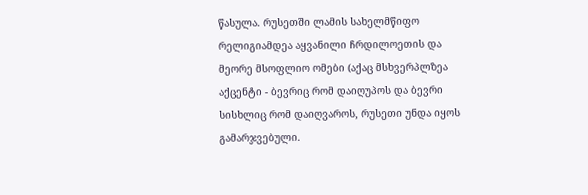წასულა. რუსეთში ლამის სახელმწიფო რელიგიამდეა აყვანილი ჩრდილოეთის და მეორე მსოფლიო ომები (აქაც მსხვერპლზეა აქცენტი - ბევრიც რომ დაიღუპოს და ბევრი სისხლიც რომ დაიღვაროს, რუსეთი უნდა იყოს გამარჯვებული.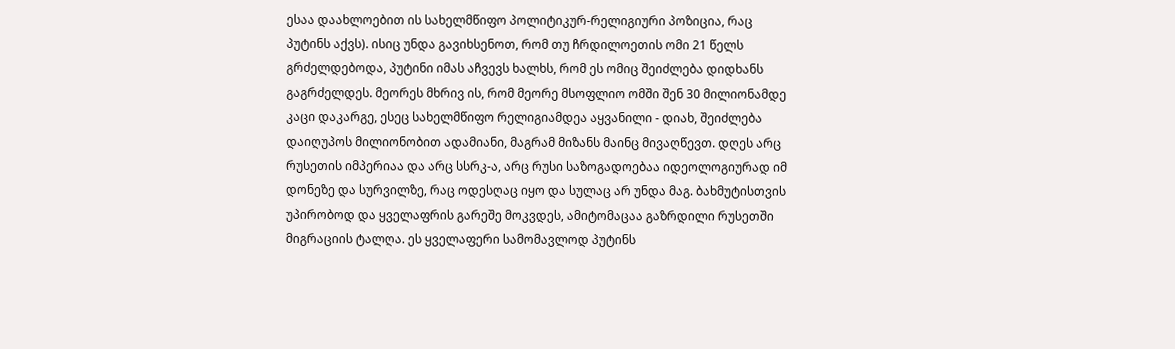ესაა დაახლოებით ის სახელმწიფო პოლიტიკურ-რელიგიური პოზიცია, რაც პუტინს აქვს). ისიც უნდა გავიხსენოთ, რომ თუ ჩრდილოეთის ომი 21 წელს გრძელდებოდა, პუტინი იმას აჩვევს ხალხს, რომ ეს ომიც შეიძლება დიდხანს გაგრძელდეს. მეორეს მხრივ ის, რომ მეორე მსოფლიო ომში შენ 30 მილიონამდე კაცი დაკარგე, ესეც სახელმწიფო რელიგიამდეა აყვანილი - დიახ, შეიძლება დაიღუპოს მილიონობით ადამიანი, მაგრამ მიზანს მაინც მივაღწევთ. დღეს არც რუსეთის იმპერიაა და არც სსრკ-ა, არც რუსი საზოგადოებაა იდეოლოგიურად იმ დონეზე და სურვილზე, რაც ოდესღაც იყო და სულაც არ უნდა მაგ. ბახმუტისთვის უპირობოდ და ყველაფრის გარეშე მოკვდეს, ამიტომაცაა გაზრდილი რუსეთში მიგრაციის ტალღა. ეს ყველაფერი სამომავლოდ პუტინს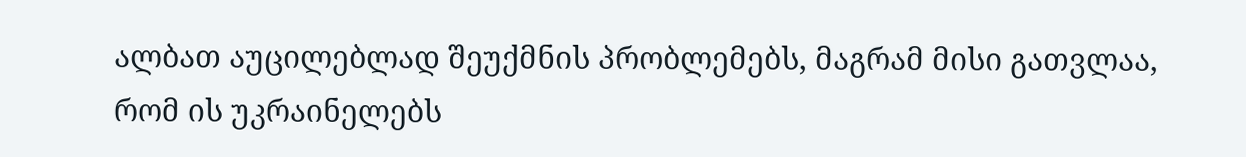ალბათ აუცილებლად შეუქმნის პრობლემებს, მაგრამ მისი გათვლაა, რომ ის უკრაინელებს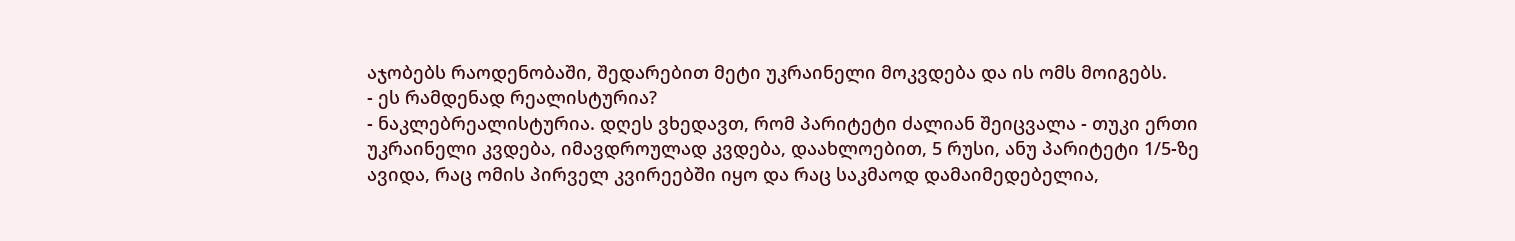აჯობებს რაოდენობაში, შედარებით მეტი უკრაინელი მოკვდება და ის ომს მოიგებს.
- ეს რამდენად რეალისტურია?
- ნაკლებრეალისტურია. დღეს ვხედავთ, რომ პარიტეტი ძალიან შეიცვალა - თუკი ერთი უკრაინელი კვდება, იმავდროულად კვდება, დაახლოებით, 5 რუსი, ანუ პარიტეტი 1/5-ზე ავიდა, რაც ომის პირველ კვირეებში იყო და რაც საკმაოდ დამაიმედებელია,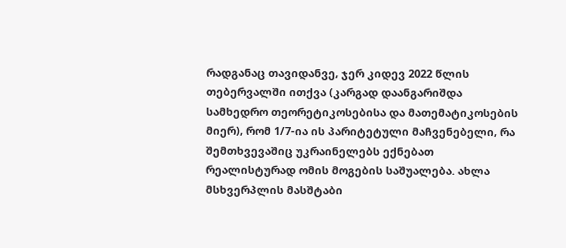რადგანაც თავიდანვე, ჯერ კიდევ 2022 წლის თებერვალში ითქვა (კარგად დაანგარიშდა სამხედრო თეორეტიკოსებისა და მათემატიკოსების მიერ), რომ 1/7-ია ის პარიტეტული მაჩვენებელი, რა შემთხვევაშიც უკრაინელებს ექნებათ რეალისტურად ომის მოგების საშუალება. ახლა მსხვერპლის მასშტაბი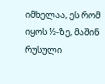იმხელაა, ეს რომ იყოს ½-ზე, მაშინ რუსული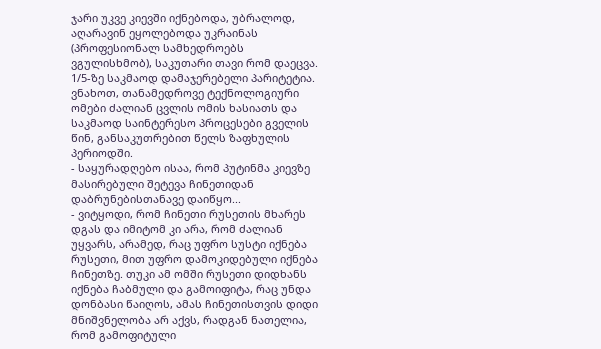ჯარი უკვე კიევში იქნებოდა, უბრალოდ, აღარავინ ეყოლებოდა უკრაინას (პროფესიონალ სამხედროებს ვგულისხმობ), საკუთარი თავი რომ დაეცვა. 1/5-ზე საკმაოდ დამაჯერებელი პარიტეტია. ვნახოთ, თანამედროვე ტექნოლოგიური ომები ძალიან ცვლის ომის ხასიათს და საკმაოდ საინტერესო პროცესები გველის წინ, განსაკუთრებით წელს ზაფხულის პერიოდში.
- საყურადღებო ისაა, რომ პუტინმა კიევზე მასირებული შეტევა ჩინეთიდან დაბრუნებისთანავე დაიწყო...
- ვიტყოდი, რომ ჩინეთი რუსეთის მხარეს დგას და იმიტომ კი არა, რომ ძალიან უყვარს, არამედ, რაც უფრო სუსტი იქნება რუსეთი, მით უფრო დამოკიდებული იქნება ჩინეთზე. თუკი ამ ომში რუსეთი დიდხანს იქნება ჩაბმული და გამოიფიტა, რაც უნდა დონბასი წაიღოს, ამას ჩინეთისთვის დიდი მნიშვნელობა არ აქვს, რადგან ნათელია, რომ გამოფიტული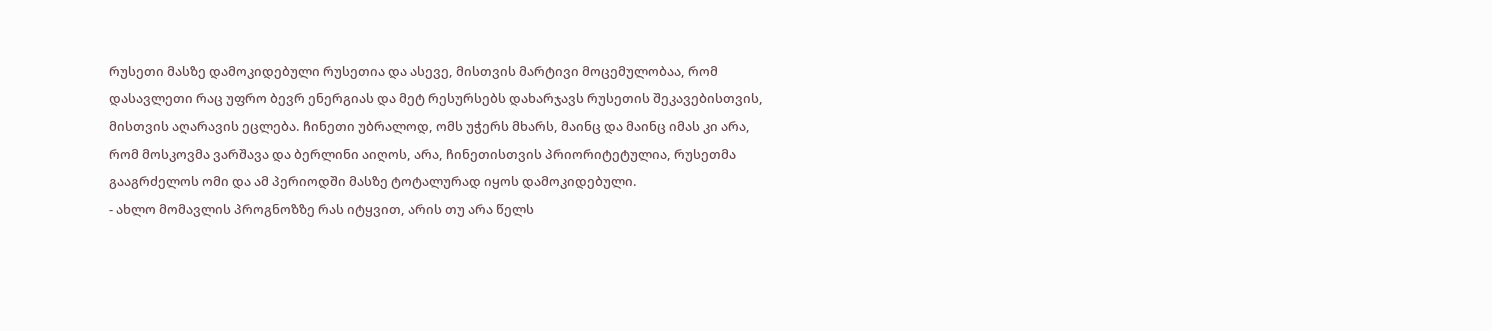რუსეთი მასზე დამოკიდებული რუსეთია და ასევე, მისთვის მარტივი მოცემულობაა, რომ დასავლეთი რაც უფრო ბევრ ენერგიას და მეტ რესურსებს დახარჯავს რუსეთის შეკავებისთვის, მისთვის აღარავის ეცლება. ჩინეთი უბრალოდ, ომს უჭერს მხარს, მაინც და მაინც იმას კი არა, რომ მოსკოვმა ვარშავა და ბერლინი აიღოს, არა, ჩინეთისთვის პრიორიტეტულია, რუსეთმა გააგრძელოს ომი და ამ პერიოდში მასზე ტოტალურად იყოს დამოკიდებული.
- ახლო მომავლის პროგნოზზე რას იტყვით, არის თუ არა წელს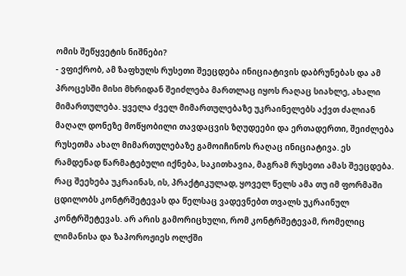ომის შეწყვეტის ნიშნები?
- ვფიქრობ, ამ ზაფხულს რუსეთი შეეცდება ინიციატივის დაბრუნებას და ამ პროცესში მისი მხრიდან შეიძლება მართლაც იყოს რაღაც სიახლე, ახალი მიმართულება. ყველა ძველ მიმართულებაზე უკრაინელებს აქვთ ძალიან მაღალ დონეზე მოწყობილი თავდაცვის ზღუდეები და ერთადერთი, შეიძლება რუსეთმა ახალ მიმართულებაზე გამოიჩინოს რაღაც ინიციატივა. ეს რამდენად წარმატებული იქნება, საკითხავია, მაგრამ რუსეთი ამას შეეცდება. რაც შეეხება უკრაინას, ის, პრაქტიკულად, ყოველ წელს ამა თუ იმ ფორმაში ცდილობს კონტრშეტევას და წელსაც ვადევნებთ თვალს უკრაინულ კონტრშეტევას. არ არის გამორიცხული, რომ კონტრშეტევამ, რომელიც ლიმანისა და ზაპოროჟიეს ოლქში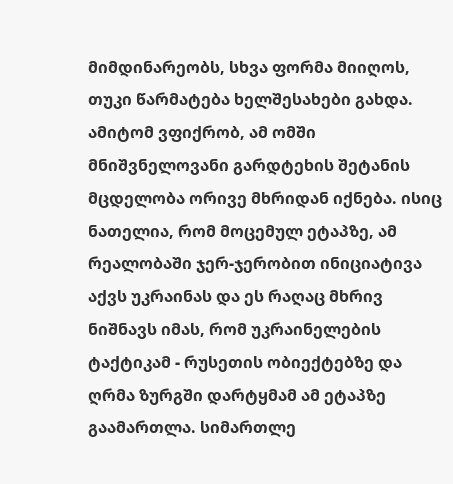მიმდინარეობს, სხვა ფორმა მიიღოს, თუკი წარმატება ხელშესახები გახდა. ამიტომ ვფიქრობ, ამ ომში მნიშვნელოვანი გარდტეხის შეტანის მცდელობა ორივე მხრიდან იქნება. ისიც ნათელია, რომ მოცემულ ეტაპზე, ამ რეალობაში ჯერ-ჯერობით ინიციატივა აქვს უკრაინას და ეს რაღაც მხრივ ნიშნავს იმას, რომ უკრაინელების ტაქტიკამ - რუსეთის ობიექტებზე და ღრმა ზურგში დარტყმამ ამ ეტაპზე გაამართლა. სიმართლე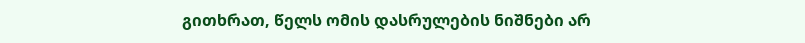გითხრათ, წელს ომის დასრულების ნიშნები არ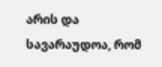არის და სავარაუდოა, რომ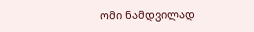ომი ნამდვილად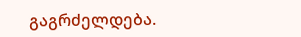გაგრძელდება.